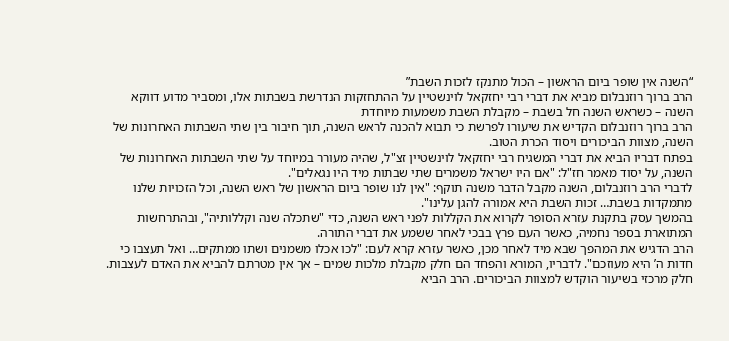“השנה אין שופר ביום הראשון – הכול מתנקז לזכות השבת”
הרב ברוך רוזנבלום מביא את דברי רבי יחזקאל לוינשטיין על ההתחזקות הנדרשת בשבתות אלו, ומסביר מדוע דווקא השנה – כשראש השנה חל בשבת – מקבלת השבת משמעות מיוחדת
הרב ברוך רוזנבלום הקדיש את שיעורו לפרשת כי תבוא להכנה לראש השנה, תוך חיבור בין שתי השבתות האחרונות של השנה, מצוות הביכורים ויסוד הכרת הטוב.
בפתח דבריו הביא את דברי המשגיח רבי יחזקאל לוינשטיין זצ"ל, שהיה מעורר במיוחד על שתי השבתות האחרונות של השנה, על יסוד מאמר חז"ל: "אם היו ישראל משמרים שתי שבתות מיד היו נגאלים".
לדברי הרב רוזנבלום, השנה מקבל הדבר משנה תוקף: "אין לנו שופר ביום הראשון של ראש השנה, וכל הזכויות שלנו מתמקדות בשבת… זכות השבת היא אמורה להגן עלינו".
בהמשך עסק בתקנת עזרא הסופר לקרוא את הקללות לפני ראש השנה, כדי "שתכלה שנה וקללותיה", ובהתרחשות המתוארת בספר נחמיה, כאשר העם פרץ בבכי לאחר ששמע את דברי התורה.
הרב הדגיש את המהפך שבא מיד לאחר מכן, כאשר עזרא קרא לעם: "לכו אכלו משמנים ושתו ממתקים… ואל תעצבו כי חדות ה’ היא מעוזכם". לדבריו, המורא והפחד הם חלק מקבלת מלכות שמים – אך אין מטרתם להביא את האדם לעצבות.
חלק מרכזי בשיעור הוקדש למצוות הביכורים. הרב הביא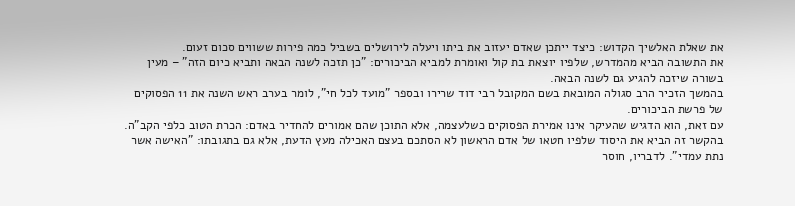את שאלת האלשיך הקדוש: כיצד ייתכן שאדם יעזוב את ביתו ויעלה לירושלים בשביל כמה פירות ששווים סכום זעום.
את התשובה הביא מהמדרש, שלפיו יוצאת בת קול ואומרת למביא הביכורים: "כן תזכה לשנה הבאה ותביא כיום הזה" – מעין בשורה שיזכה להגיע גם לשנה הבאה.
בהמשך הזכיר הרב סגולה המובאת בשם המקובל רבי דוד שרירו ובספר "מועד לכל חי", לומר בערב ראש השנה את 11 הפסוקים של פרשת הביכורים.
עם זאת, הוא הדגיש שהעיקר אינו אמירת הפסוקים כשלעצמה, אלא התוכן שהם אמורים להחדיר באדם: הכרת הטוב כלפי הקב"ה.
בהקשר זה הביא את היסוד שלפיו חטאו של אדם הראשון לא הסתכם בעצם האכילה מעץ הדעת, אלא גם בתגובתו: "האישה אשר נתת עמדי". לדבריו, חוסר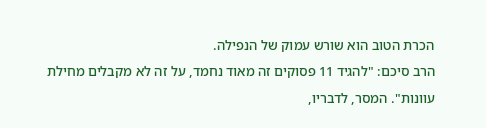הכרת הטוב הוא שורש עמוק של הנפילה.
הרב סיכם: "להגיד 11 פסוקים זה מאוד נחמד, על זה לא מקבלים מחילת עוונות". המסר, לדבריו,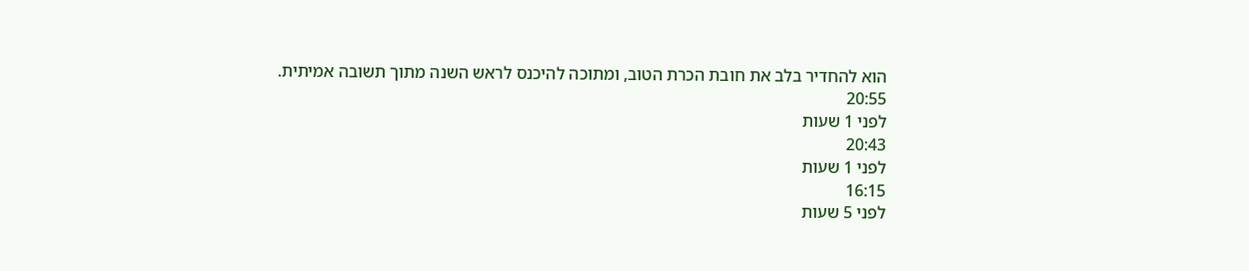הוא להחדיר בלב את חובת הכרת הטוב, ומתוכה להיכנס לראש השנה מתוך תשובה אמיתית.
20:55
לפני 1 שעות
20:43
לפני 1 שעות
16:15
לפני 5 שעות